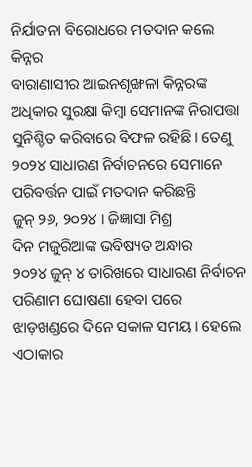ନିର୍ଯାତନା ବିରୋଧରେ ମତଦାନ କଲେ କିନ୍ନର
ବାରାଣାସୀର ଆଇନଶୃଙ୍ଖଳା କିନ୍ନରଙ୍କ ଅଧିକାର ସୁରକ୍ଷା କିମ୍ବା ସେମାନଙ୍କ ନିରାପତ୍ତା ସୁନିଶ୍ଚିତ କରିବାରେ ବିଫଳ ରହିଛି। ତେଣୁ ୨୦୨୪ ସାଧାରଣ ନିର୍ବାଚନରେ ସେମାନେ ପରିବର୍ତ୍ତନ ପାଇଁ ମତଦାନ କରିଛନ୍ତି
ଜୁନ୍ ୨୬, ୨୦୨୪ । ଜିଜ୍ଞାସା ମିଶ୍ର
ଦିନ ମଜୁରିଆଙ୍କ ଭବିଷ୍ୟତ ଅନ୍ଧାର
୨୦୨୪ ଜୁନ୍ ୪ ତାରିଖରେ ସାଧାରଣ ନିର୍ବାଚନ ପରିଣାମ ଘୋଷଣା ହେବା ପରେ ଝାଡ଼ଖଣ୍ଡରେ ଦିନେ ସକାଳ ସମୟ। ହେଲେ ଏଠାକାର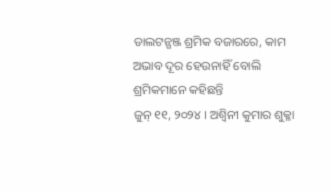ଡାଲଟନ୍ଗଞ୍ଜ ଶ୍ରମିକ ବଜାରରେ, କାମ ଅଭାବ ଦୂର ହେଉନାହିଁ ବୋଲି ଶ୍ରମିକମାନେ କହିଛନ୍ତି
ଜୁନ୍ ୧୧, ୨୦୨୪ । ଅଶ୍ୱିନୀ କୁମାର ଶୁକ୍ଳା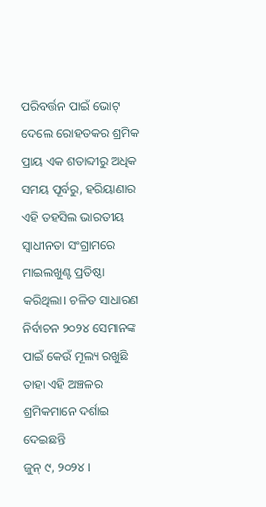ପରିବର୍ତ୍ତନ ପାଇଁ ଭୋଟ୍ ଦେଲେ ରୋହତକର ଶ୍ରମିକ
ପ୍ରାୟ ଏକ ଶତାବ୍ଦୀରୁ ଅଧିକ ସମୟ ପୂର୍ବରୁ, ହରିୟାଣାର ଏହି ତହସିଲ ଭାରତୀୟ ସ୍ୱାଧୀନତା ସଂଗ୍ରାମରେ ମାଇଲଖୁଣ୍ଟ ପ୍ରତିଷ୍ଠା କରିଥିଲା। ଚଳିତ ସାଧାରଣ ନିର୍ବାଚନ ୨୦୨୪ ସେମାନଙ୍କ ପାଇଁ କେଉଁ ମୂଲ୍ୟ ରଖୁଛି ତାହା ଏହି ଅଞ୍ଚଳର ଶ୍ରମିକମାନେ ଦର୍ଶାଇ ଦେଇଛନ୍ତି
ଜୁନ୍ ୯, ୨୦୨୪ ।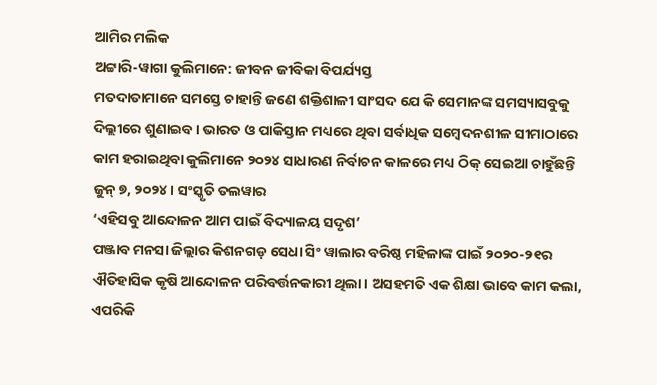ଆମିର ମଲିକ
ଅଟ୍ଟାରି-ୱାଗା କୁଲିମାନେ: ଜୀବନ ଜୀବିକା ବିପର୍ଯ୍ୟସ୍ତ
ମତଦାତାମାନେ ସମସ୍ତେ ଚାହାନ୍ତି ଜଣେ ଶକ୍ତିଶାଳୀ ସାଂସଦ ଯେ କି ସେମାନଙ୍କ ସମସ୍ୟାସବୁକୁ ଦିଲ୍ଲୀରେ ଶୁଣାଇବ। ଭାରତ ଓ ପାକିସ୍ତାନ ମଧ୍ୟରେ ଥିବା ସର୍ବାଧିକ ସମ୍ବେଦନଶୀଳ ସୀମାଠାରେ କାମ ହରାଇଥିବା କୁଲିମାନେ ୨୦୨୪ ସାଧାରଣ ନିର୍ବାଚନ କାଳରେ ମଧ୍ୟ ଠିକ୍ ସେଇଆ ଚାହୁଁଛନ୍ତି
ଜୁନ୍ ୭, ୨୦୨୪ । ସଂସ୍କୃତି ତଲୱାର
‘ଏହିସବୁ ଆନ୍ଦୋଳନ ଆମ ପାଇଁ ବିଦ୍ୟାଳୟ ସଦୃଶ’
ପଞ୍ଜାବ ମନସା ଜିଲ୍ଲାର କିଶନଗଡ଼ ସେଧା ସିଂ ୱାଲାର ବରିଷ୍ଠ ମହିଳାଙ୍କ ପାଇଁ ୨୦୨୦-୨୧ର ଐତିହାସିକ କୃଷି ଆନ୍ଦୋଳନ ପରିବର୍ତ୍ତନକାରୀ ଥିଲା। ଅସହମତି ଏକ ଶିକ୍ଷା ଭାବେ କାମ କଲା, ଏପରିକି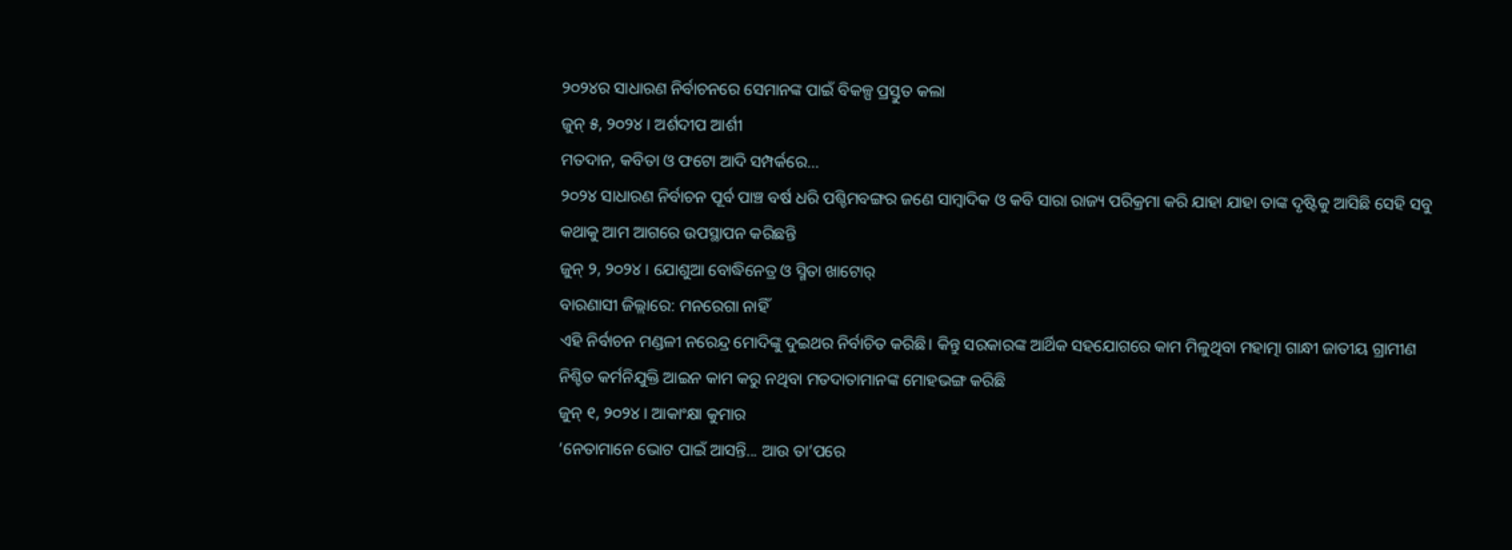୨୦୨୪ର ସାଧାରଣ ନିର୍ବାଚନରେ ସେମାନଙ୍କ ପାଇଁ ବିକଳ୍ପ ପ୍ରସ୍ତୁତ କଲା
ଜୁନ୍ ୫, ୨୦୨୪ । ଅର୍ଶଦୀପ ଆର୍ଶୀ
ମତଦାନ, କବିତା ଓ ଫଟୋ ଆଦି ସମ୍ପର୍କରେ...
୨୦୨୪ ସାଧାରଣ ନିର୍ବାଚନ ପୂର୍ବ ପାଞ୍ଚ ବର୍ଷ ଧରି ପଶ୍ଚିମବଙ୍ଗର ଜଣେ ସାମ୍ବାଦିକ ଓ କବି ସାରା ରାଜ୍ୟ ପରିକ୍ରମା କରି ଯାହା ଯାହା ତାଙ୍କ ଦୃଷ୍ଟିକୁ ଆସିଛି ସେହି ସବୁ କଥାକୁ ଆମ ଆଗରେ ଉପସ୍ଥାପନ କରିଛନ୍ତି
ଜୁନ୍ ୨, ୨୦୨୪ । ଯୋଶୁଆ ବୋଦ୍ଧିନେତ୍ର ଓ ସ୍ମିତା ଖାଟୋର୍
ବାରଣାସୀ ଜିଲ୍ଲାରେ: ମନରେଗା ନାହିଁ
ଏହି ନିର୍ବାଚନ ମଣ୍ଡଳୀ ନରେନ୍ଦ୍ର ମୋଦିଙ୍କୁ ଦୁଇଥର ନିର୍ବାଚିତ କରିଛି। କିନ୍ତୁ ସରକାରଙ୍କ ଆର୍ଥିକ ସହଯୋଗରେ କାମ ମିଳୁଥିବା ମହାତ୍ମା ଗାନ୍ଧୀ ଜାତୀୟ ଗ୍ରାମୀଣ ନିଶ୍ଚିତ କର୍ମନିଯୁକ୍ତି ଆଇନ କାମ କରୁ ନଥିବା ମତଦାତାମାନଙ୍କ ମୋହଭଙ୍ଗ କରିଛି
ଜୁନ୍ ୧, ୨୦୨୪ । ଆକାଂକ୍ଷା କୁମାର
‘ନେତାମାନେ ଭୋଟ ପାଇଁ ଆସନ୍ତି... ଆଉ ତା’ପରେ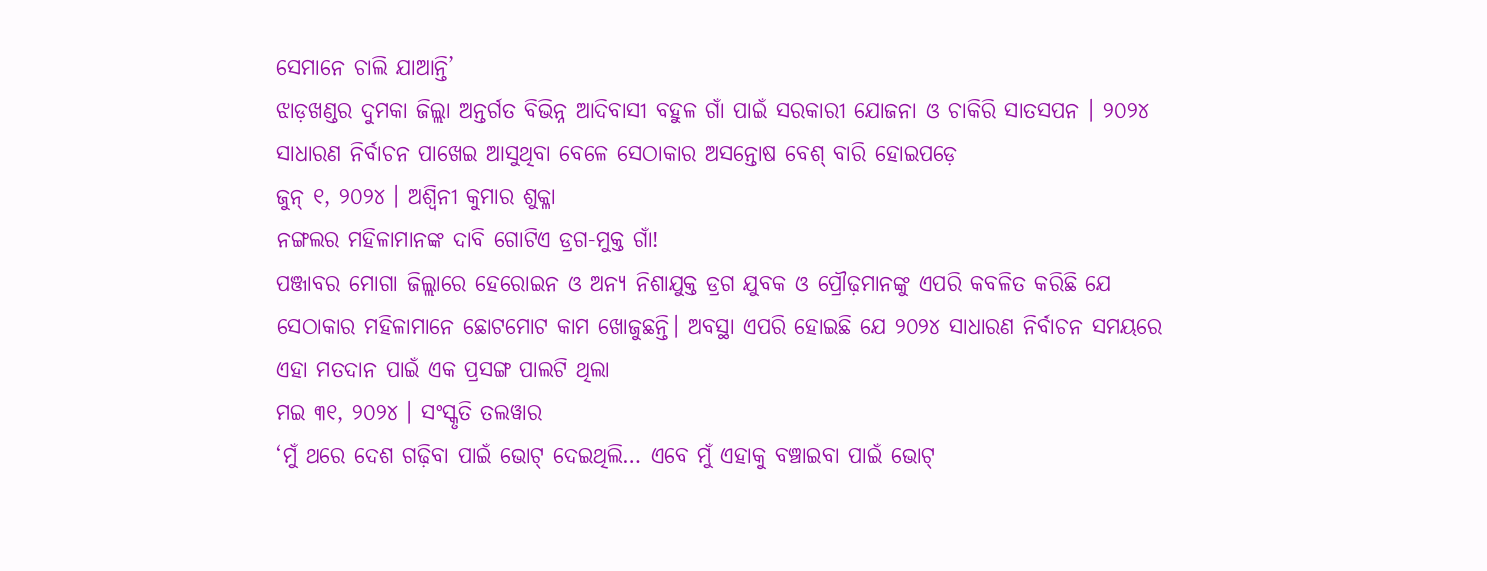ସେମାନେ ଚାଲି ଯାଆନ୍ତି’
ଝାଡ଼ଖଣ୍ଡର ଦୁମକା ଜିଲ୍ଲା ଅନ୍ତର୍ଗତ ବିଭିନ୍ନ ଆଦିବାସୀ ବହୁଳ ଗାଁ ପାଇଁ ସରକାରୀ ଯୋଜନା ଓ ଚାକିରି ସାତସପନ । ୨୦୨୪ ସାଧାରଣ ନିର୍ବାଚନ ପାଖେଇ ଆସୁଥିବା ବେଳେ ସେଠାକାର ଅସନ୍ତୋଷ ବେଶ୍ ବାରି ହୋଇପଡ଼େ
ଜୁନ୍ ୧, ୨୦୨୪ । ଅଶ୍ୱିନୀ କୁମାର ଶୁକ୍ଳା
ନଙ୍ଗଲର ମହିଳାମାନଙ୍କ ଦାବି ଗୋଟିଏ ଡ୍ରଗ-ମୁକ୍ତ ଗାଁ!
ପଞ୍ଜାବର ମୋଗା ଜିଲ୍ଲାରେ ହେରୋଇନ ଓ ଅନ୍ୟ ନିଶାଯୁକ୍ତ ଡ୍ରଗ ଯୁବକ ଓ ପ୍ରୌଢ଼ମାନଙ୍କୁ ଏପରି କବଳିତ କରିଛି ଯେ ସେଠାକାର ମହିଳାମାନେ ଛୋଟମୋଟ କାମ ଖୋଜୁଛନ୍ତି। ଅବସ୍ଥା ଏପରି ହୋଇଛି ଯେ ୨୦୨୪ ସାଧାରଣ ନିର୍ବାଚନ ସମୟରେ ଏହା ମତଦାନ ପାଇଁ ଏକ ପ୍ରସଙ୍ଗ ପାଲଟି ଥିଲା
ମଇ ୩୧, ୨୦୨୪ । ସଂସ୍କୃତି ତଲୱାର
‘ମୁଁ ଥରେ ଦେଶ ଗଢ଼ିବା ପାଇଁ ଭୋଟ୍ ଦେଇଥିଲି… ଏବେ ମୁଁ ଏହାକୁ ବଞ୍ଚାଇବା ପାଇଁ ଭୋଟ୍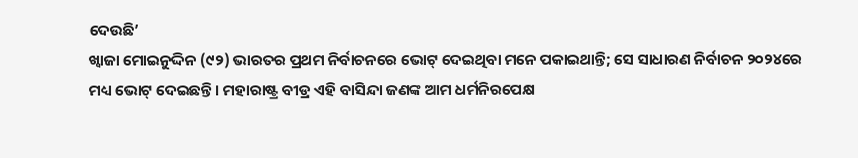ଦେଉଛି’
ଖ୍ୱାଜା ମୋଇନୁଦ୍ଦିନ (୯୨) ଭାରତର ପ୍ରଥମ ନିର୍ବାଚନରେ ଭୋଟ୍ ଦେଇଥିବା ମନେ ପକାଇଥାନ୍ତି; ସେ ସାଧାରଣ ନିର୍ବାଚନ ୨୦୨୪ରେ ମଧ୍ୟ ଭୋଟ୍ ଦେଇଛନ୍ତି । ମହାରାଷ୍ଟ୍ର ବୀଡ୍ର ଏହି ବାସିନ୍ଦା ଜଣଙ୍କ ଆମ ଧର୍ମନିରପେକ୍ଷ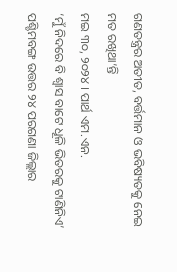ଗଣତନ୍ତ୍ରର ଅତୀତ, ବର୍ତ୍ତମାନ ଓ ଭବିଷ୍ୟତକୁ ନେଇ ମତ ରଖିଥା’ନ୍ତି
ମଇ ୩୦, ୨୦୨୪ । ପାର୍ଥ ଏମ.ଏନ.
‘ମୁଁ ନିଦରେ ବି ଶ୍ୱାସ ବାଟେ ଧୂଳି ଭିତରକୁ ଟାଣିନିଏ’
ପଶ୍ଚିମବଙ୍ଗ ଉତ୍ତର ୨୪ ପରଗଣା ଜିଲ୍ଲାର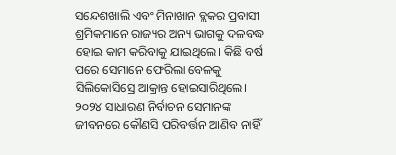ସନ୍ଦେଶଖାଲି ଏବଂ ମିନାଖାନ ବ୍ଲକର ପ୍ରବାସୀ ଶ୍ରମିକମାନେ ରାଜ୍ୟର ଅନ୍ୟ ଭାଗକୁ ଦଳବଦ୍ଧ ହୋଇ କାମ କରିବାକୁ ଯାଇଥିଲେ। କିଛି ବର୍ଷ ପରେ ସେମାନେ ଫେରିଲା ବେଳକୁ ସିଲିକୋସିସ୍ରେ ଆକ୍ରାନ୍ତ ହୋଇସାରିଥିଲେ। ୨୦୨୪ ସାଧାରଣ ନିର୍ବାଚନ ସେମାନଙ୍କ ଜୀବନରେ କୌଣସି ପରିବର୍ତ୍ତନ ଆଣିବ ନାହିଁ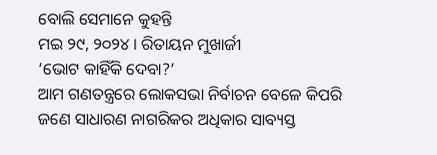ବୋଲି ସେମାନେ କୁହନ୍ତି
ମଇ ୨୯, ୨୦୨୪ । ରିତାୟନ ମୁଖାର୍ଜୀ
‘ଭୋଟ କାହିଁକି ଦେବା?’
ଆମ ଗଣତନ୍ତ୍ରରେ ଲୋକସଭା ନିର୍ବାଚନ ବେଳେ କିପରି ଜଣେ ସାଧାରଣ ନାଗରିକର ଅଧିକାର ସାବ୍ୟସ୍ତ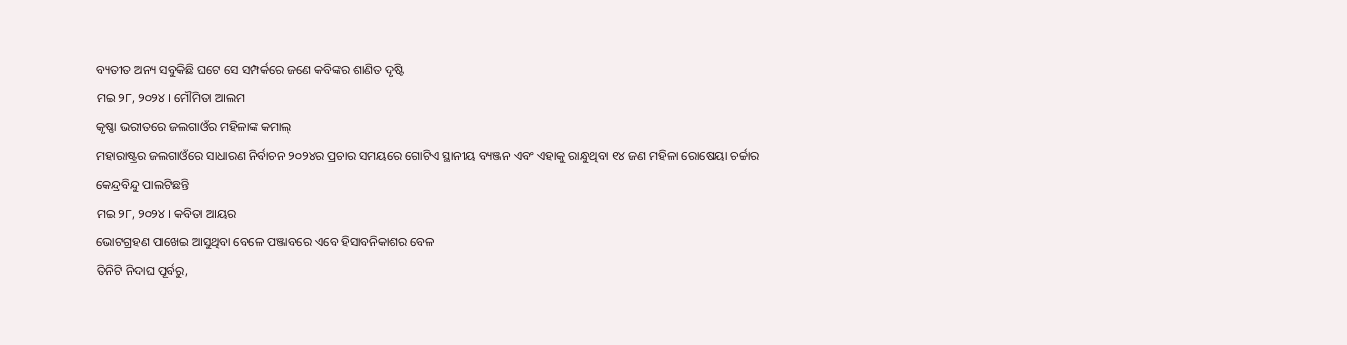ବ୍ୟତୀତ ଅନ୍ୟ ସବୁକିଛି ଘଟେ ସେ ସମ୍ପର୍କରେ ଜଣେ କବିଙ୍କର ଶାଣିତ ଦୃଷ୍ଟି
ମଇ ୨୮, ୨୦୨୪ । ମୌମିତା ଆଲମ
କୃଷ୍ଣା ଭରୀତରେ ଜଲଗାଓଁର ମହିଳାଙ୍କ କମାଲ୍
ମହାରାଷ୍ଟ୍ରର ଜଲଗାଓଁରେ ସାଧାରଣ ନିର୍ବାଚନ ୨୦୨୪ର ପ୍ରଚାର ସମୟରେ ଗୋଟିଏ ସ୍ଥାନୀୟ ବ୍ୟଞ୍ଜନ ଏବଂ ଏହାକୁ ରାନ୍ଧୁଥିବା ୧୪ ଜଣ ମହିଳା ରୋଷେୟା ଚର୍ଚ୍ଚାର କେନ୍ଦ୍ରବିନ୍ଦୁ ପାଲଟିଛନ୍ତି
ମଇ ୨୮, ୨୦୨୪ । କବିତା ଆୟର
ଭୋଟଗ୍ରହଣ ପାଖେଇ ଆସୁଥିବା ବେଳେ ପଞ୍ଜାବରେ ଏବେ ହିସାବନିକାଶର ବେଳ
ତିନିଟି ନିଦାଘ ପୂର୍ବରୁ,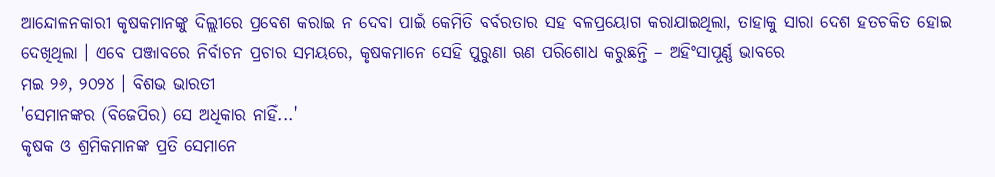ଆନ୍ଦୋଳନକାରୀ କୃଷକମାନଙ୍କୁ ଦିଲ୍ଲୀରେ ପ୍ରବେଶ କରାଇ ନ ଦେବା ପାଇଁ କେମିତି ବର୍ବରତାର ସହ ବଳପ୍ରୟୋଗ କରାଯାଇଥିଲା, ତାହାକୁ ସାରା ଦେଶ ହତଚକିତ ହୋଇ ଦେଖିଥିଲା । ଏବେ ପଞ୍ଜାବରେ ନିର୍ବାଚନ ପ୍ରଚାର ସମୟରେ, କୃଷକମାନେ ସେହି ପୁରୁଣା ଋଣ ପରିଶୋଧ କରୁଛନ୍ତି – ଅହିଂସାପୂର୍ଣ୍ଣ ଭାବରେ
ମଇ ୨୬, ୨୦୨୪ । ବିଶଭ ଭାରତୀ
'ସେମାନଙ୍କର (ବିଜେପିର) ସେ ଅଧିକାର ନାହିଁ...'
କୃଷକ ଓ ଶ୍ରମିକମାନଙ୍କ ପ୍ରତି ସେମାନେ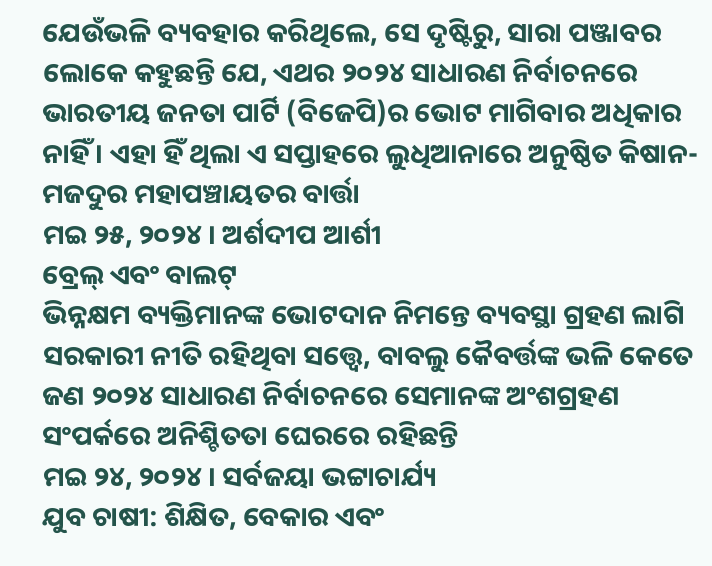ଯେଉଁଭଳି ବ୍ୟବହାର କରିଥିଲେ, ସେ ଦୃଷ୍ଟିରୁ, ସାରା ପଞ୍ଜାବର ଲୋକେ କହୁଛନ୍ତି ଯେ, ଏଥର ୨୦୨୪ ସାଧାରଣ ନିର୍ବାଚନରେ ଭାରତୀୟ ଜନତା ପାର୍ଟି (ବିଜେପି)ର ଭୋଟ ମାଗିବାର ଅଧିକାର ନାହିଁ । ଏହା ହିଁ ଥିଲା ଏ ସପ୍ତାହରେ ଲୁଧିଆନାରେ ଅନୁଷ୍ଠିତ କିଷାନ-ମଜଦୁର ମହାପଞ୍ଚାୟତର ବାର୍ତ୍ତା
ମଇ ୨୫, ୨୦୨୪ । ଅର୍ଶଦୀପ ଆର୍ଶୀ
ବ୍ରେଲ୍ ଏବଂ ବାଲଟ୍
ଭିନ୍ନକ୍ଷମ ବ୍ୟକ୍ତିମାନଙ୍କ ଭୋଟଦାନ ନିମନ୍ତେ ବ୍ୟବସ୍ଥା ଗ୍ରହଣ ଲାଗି ସରକାରୀ ନୀତି ରହିଥିବା ସତ୍ତ୍ୱେ, ବାବଲୁ କୈବର୍ତ୍ତଙ୍କ ଭଳି କେତେ ଜଣ ୨୦୨୪ ସାଧାରଣ ନିର୍ବାଚନରେ ସେମାନଙ୍କ ଅଂଶଗ୍ରହଣ ସଂପର୍କରେ ଅନିଶ୍ଚିତତା ଘେରରେ ରହିଛନ୍ତି
ମଇ ୨୪, ୨୦୨୪ । ସର୍ବଜୟା ଭଟ୍ଟାଚାର୍ଯ୍ୟ
ଯୁବ ଚାଷୀ: ଶିକ୍ଷିତ, ବେକାର ଏବଂ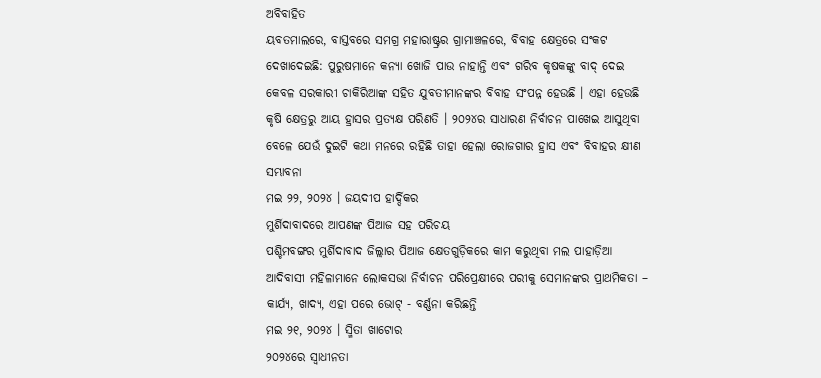ଅବିବାହିତ
ୟବତମାଲରେ, ବାସ୍ତବରେ ସମଗ୍ର ମହାରାଷ୍ଟ୍ରର ଗ୍ରାମାଞ୍ଚଳରେ, ବିବାହ କ୍ଷେତ୍ରରେ ସଂକଟ ଦେଖାଦେଇଛି: ପୁରୁଷମାନେ କନ୍ୟା ଖୋଜି ପାଉ ନାହାନ୍ତି ଏବଂ ଗରିବ କୃଷକଙ୍କୁ ବାଦ୍ ଦେଇ କେବଳ ସରକାରୀ ଚାକିରିଆଙ୍କ ସହିତ ଯୁବତୀମାନଙ୍କର ବିବାହ ସଂପନ୍ନ ହେଉଛି । ଏହା ହେଉଛି କୃଷି କ୍ଷେତ୍ରରୁ ଆୟ ହ୍ରାସର ପ୍ରତ୍ୟକ୍ଷ ପରିଣତି । ୨୦୨୪ର ସାଧାରଣ ନିର୍ବାଚନ ପାଖେଇ ଆସୁଥିବା ବେଳେ ଯେଉଁ ଦୁଇଟି କଥା ମନରେ ରହିଛି ତାହା ହେଲା ରୋଜଗାର ହ୍ରାସ ଏବଂ ବିବାହର କ୍ଷୀଣ ସମ୍ଭାବନା
ମଇ ୨୨, ୨୦୨୪ । ଜୟଦୀପ ହାର୍ଦ୍ଦିକର
ମୁର୍ଶିଦାବାଦରେ ଆପଣଙ୍କ ପିଆଜ ସହ ପରିଚୟ
ପଶ୍ଚିମବଙ୍ଗର ମୁର୍ଶିଦାବାଦ ଜିଲ୍ଲାର ପିଆଜ କ୍ଷେତଗୁଡ଼ିକରେ କାମ କରୁଥିବା ମଲ ପାହାଡ଼ିଆ ଆଦିବାସୀ ମହିଳାମାନେ ଲୋକସଭା ନିର୍ବାଚନ ପରିପ୍ରେକ୍ଷୀରେ ପରୀକୁ ସେମାନଙ୍କର ପ୍ରାଥମିକତା – କାର୍ଯ୍ୟ, ଖାଦ୍ୟ, ଏହା ପରେ ଭୋଟ୍ - ବର୍ଣ୍ଣନା କରିଛନ୍ତି
ମଇ ୨୧, ୨୦୨୪ । ସ୍ମିତା ଖାଟୋର
୨୦୨୪ରେ ସ୍ୱାଧୀନତା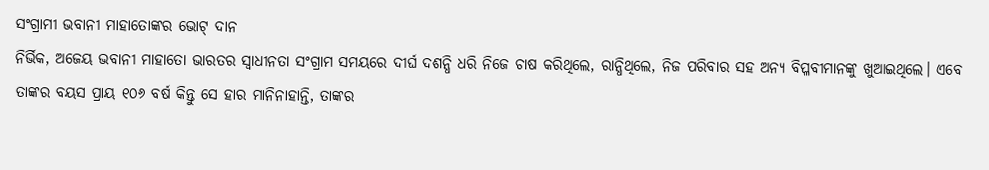ସଂଗ୍ରାମୀ ଭବାନୀ ମାହାତୋଙ୍କର ଭୋଟ୍ ଦାନ
ନିର୍ଭିକ, ଅଜେୟ ଭବାନୀ ମାହାତୋ ଭାରତର ସ୍ୱାଧୀନତା ସଂଗ୍ରାମ ସମୟରେ ଦୀର୍ଘ ଦଶନ୍ଧି ଧରି ନିଜେ ଚାଷ କରିଥିଲେ, ରାନ୍ଧିଥିଲେ, ନିଜ ପରିବାର ସହ ଅନ୍ୟ ବିପ୍ଳବୀମାନଙ୍କୁ ଖୁଆଇଥିଲେ। ଏବେ ତାଙ୍କର ବୟସ ପ୍ରାୟ ୧୦୬ ବର୍ଷ କିନ୍ତୁ ସେ ହାର ମାନିନାହାନ୍ତି, ତାଙ୍କର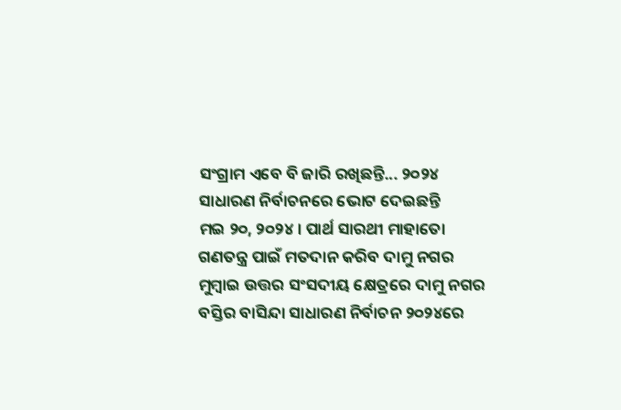ସଂଗ୍ରାମ ଏବେ ବି ଜାରି ରଖିଛନ୍ତି... ୨୦୨୪ ସାଧାରଣ ନିର୍ବାଚନରେ ଭୋଟ ଦେଇଛନ୍ତି
ମଇ ୨୦, ୨୦୨୪ । ପାର୍ଥ ସାରଥୀ ମାହାତୋ
ଗଣତନ୍ତ୍ର ପାଇଁ ମତଦାନ କରିବ ଦାମୁ ନଗର
ମୁମ୍ବାଇ ଉତ୍ତର ସଂସଦୀୟ କ୍ଷେତ୍ରରେ ଦାମୁ ନଗର ବସ୍ତିର ବାସିନ୍ଦା ସାଧାରଣ ନିର୍ବାଚନ ୨୦୨୪ରେ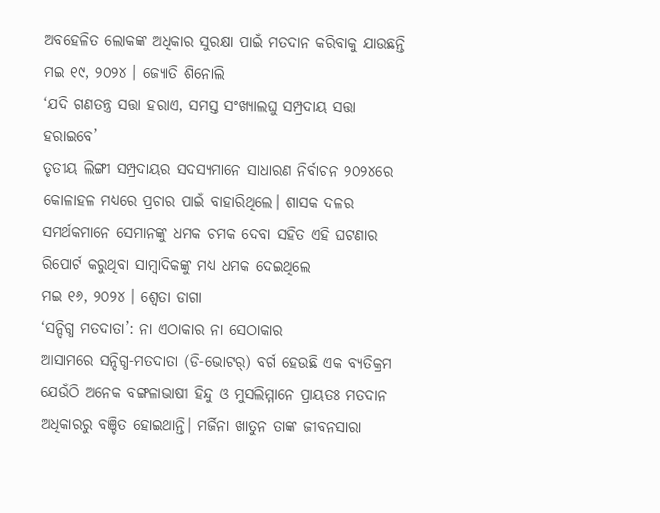ଅବହେଳିତ ଲୋକଙ୍କ ଅଧିକାର ସୁରକ୍ଷା ପାଇଁ ମତଦାନ କରିବାକୁ ଯାଉଛନ୍ତି
ମଇ ୧୯, ୨୦୨୪ । ଜ୍ୟୋତି ଶିନୋଲି
‘ଯଦି ଗଣତନ୍ତ୍ର ସତ୍ତା ହରାଏ, ସମସ୍ତ ସଂଖ୍ୟାଲଘୁ ସମ୍ପ୍ରଦାୟ ସତ୍ତା ହରାଇବେ’
ତୃତୀୟ ଲିଙ୍ଗୀ ସମ୍ପ୍ରଦାୟର ସଦସ୍ୟମାନେ ସାଧାରଣ ନିର୍ବାଚନ ୨୦୨୪ରେ କୋଳାହଳ ମଧ୍ୟରେ ପ୍ରଚାର ପାଇଁ ବାହାରିଥିଲେ। ଶାସକ ଦଳର ସମର୍ଥକମାନେ ସେମାନଙ୍କୁ ଧମକ ଚମକ ଦେବା ସହିତ ଏହି ଘଟଣାର ରିପୋର୍ଟ କରୁଥିବା ସାମ୍ବାଦିକଙ୍କୁ ମଧ୍ୟ ଧମକ ଦେଇଥିଲେ
ମଇ ୧୬, ୨୦୨୪ । ଶ୍ୱେତା ଡାଗା
‘ସନ୍ଦିଗ୍ଧ ମତଦାତା’: ନା ଏଠାକାର ନା ସେଠାକାର
ଆସାମରେ ସନ୍ଦିଗ୍ଧ-ମତଦାତା (ଡି-ଭୋଟର୍) ବର୍ଗ ହେଉଛି ଏକ ବ୍ୟତିକ୍ରମ ଯେଉଁଠି ଅନେକ ବଙ୍ଗଳାଭାଷୀ ହିନ୍ଦୁ ଓ ମୁସଲିମ୍ମାନେ ପ୍ରାୟତଃ ମତଦାନ ଅଧିକାରରୁ ବଞ୍ଚିତ ହୋଇଥାନ୍ତି। ମର୍ଜିନା ଖାତୁନ ତାଙ୍କ ଜୀବନସାରା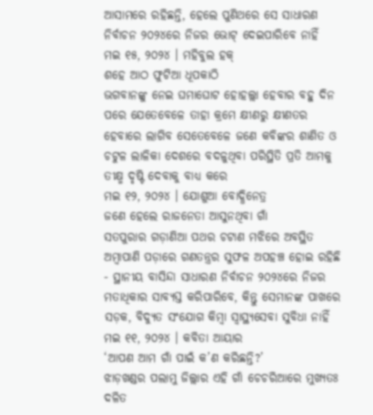ଆସାମରେ ରହିଛନ୍ତି, ହେଲେ ପୁଣିଥରେ ସେ ସାଧାରଣ ନିର୍ବାଚନ ୨୦୨୪ରେ ନିଜର ଭୋଟ୍ ଦେଇପାରିବେ ନାହିଁ
ମଇ ୧୫, ୨୦୨୪ । ମହିବୁଲ ହକ୍
ଶହେ ଆଠ ଫୁଟିଆ ଧୂପକାଠି
ଭଗବାନଙ୍କୁ ନେଇ ଘମାଘୋଟ ହୋହଲ୍ଲା ହେବାର ବହୁ ଦିନ ପରେ ଯେତେବେଳେ ତାହା କ୍ରମେ କ୍ଷୀଣରୁ କ୍ଷୀଣତର ହେବାରେ ଲାଗିବ ସେତେବେଳେ ଜଣେ କବିଙ୍କର ଶାଣିତ ଓ ଚଟୁଳ ଲାଳିକା ଦେଶରେ ବଦଳୁଥିବା ପରିସ୍ଥିତି ପ୍ରତି ଆମକୁ ତୀକ୍ଷ୍ମ ଦୃଷ୍ଟି ଦେବାକୁ ବାଧ୍ୟ କରେ
ମଇ ୧୨, ୨୦୨୪ । ଯୋଶୁଆ ବୋଦ୍ଧିନେତ୍ର
ଜଣେ ହେଲେ ରାଜନେତା ଆସୁନଥିବା ଗାଁ
ସତପୁରାର ଗଡ଼ାଣିଆ ପଥର ଚଟାଣ ମଝିରେ ଅବସ୍ଥିତ ଅମ୍ବାପାଣି ପଡ଼ାରେ ଗଣତନ୍ତ୍ରର ସୁଫଳ ଅପହଞ୍ଚ ହୋଇ ରହିଛି - ସ୍ଥାନୀୟ ବାସିନ୍ଦା ସାଧାରଣ ନିର୍ବାଚନ ୨୦୨୪ରେ ନିଜର ମତାଧିକାର ସାବ୍ୟସ୍ତ କରିପାରିବେ, କିନ୍ତୁ ସେମାନଙ୍କ ପାଖରେ ସଡ଼କ, ବିଦ୍ୟୁତ ସଂଯୋଗ କିମ୍ବା ସ୍ୱାସ୍ଥ୍ୟସେବା ସୁବିଧା ନାହିଁ
ମଇ ୧୧, ୨୦୨୪ । କବିତା ଆୟାର
‘ଆପଣ ଆମ ଗାଁ ପାଇଁ କ’ଣ କରିଛନ୍ତି?’
ଝାଡ଼ଖଣ୍ଡର ପଲାମୁ ଜିଲ୍ଲାର ଏହି ଗାଁ ଚେଚରିଆରେ ମୁଖ୍ୟତଃ ଦଳିତ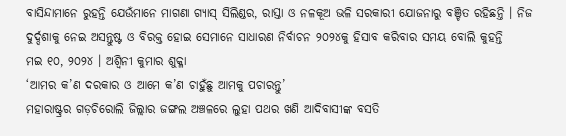ବାସିନ୍ଦାମାନେ ରୁହନ୍ତି ଯେଉଁମାନେ ମାଗଣା ଗ୍ୟାସ୍ ସିଲିଣ୍ଡର, ରାସ୍ତା ଓ ନଳକୂଅ ଭଳି ସରକାରୀ ଯୋଜନାରୁ ବଞ୍ଚିତ ରହିଛନ୍ତି । ନିଜ ଦୁର୍ଦ୍ଦଶାକୁ ନେଇ ଅସନ୍ତୁଷ୍ଟ ଓ ବିରକ୍ତ ହୋଇ ସେମାନେ ସାଧାରଣ ନିର୍ବାଚନ ୨୦୨୪କୁ ହିସାବ କରିବାର ସମୟ ବୋଲି କୁହନ୍ତି
ମଇ ୧୦, ୨୦୨୪ । ଅଶ୍ୱିନୀ କୁମାର ଶୁକ୍ଳା
‘ଆମର କ’ଣ ଦରକାର ଓ ଆମେ କ’ଣ ଚାହୁଁଛୁ ଆମକୁ ପଚାରନ୍ତୁ’
ମହାରାଷ୍ଟ୍ରର ଗଡ଼ଚିରୋଲି ଜିଲ୍ଲାର ଜଙ୍ଗଲ ଅଞ୍ଚଳରେ ଲୁହା ପଥର ଖଣି ଆଦିବାସୀଙ୍କ ବସତି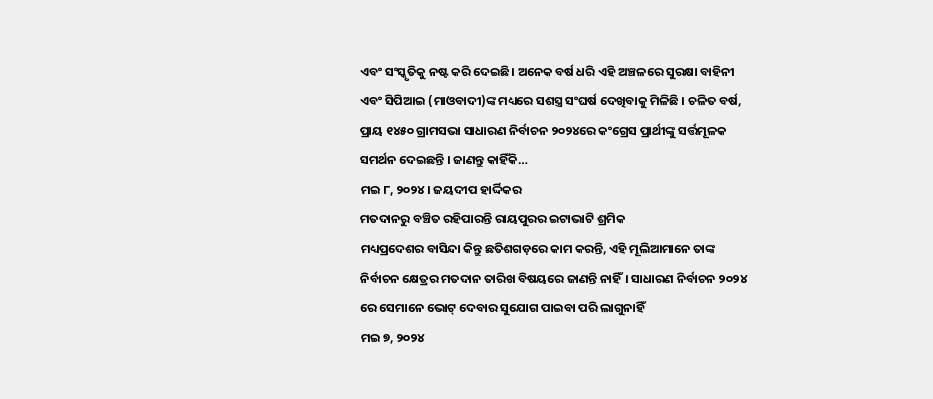ଏବଂ ସଂସ୍କୃତିକୁ ନଷ୍ଟ କରି ଦେଇଛି। ଅନେକ ବର୍ଷ ଧରି ଏହି ଅଞ୍ଚଳରେ ସୁରକ୍ଷା ବାହିନୀ ଏବଂ ସିପିଆଇ (ମାଓବାଦୀ)ଙ୍କ ମଧ୍ୟରେ ସଶସ୍ତ୍ର ସଂଘର୍ଷ ଦେଖିବାକୁ ମିଳିଛି । ଚଳିତ ବର୍ଷ, ପ୍ରାୟ ୧୪୫୦ ଗ୍ରାମସଭା ସାଧାରଣ ନିର୍ବାଚନ ୨୦୨୪ରେ କଂଗ୍ରେସ ପ୍ରାର୍ଥୀଙ୍କୁ ସର୍ତ୍ତମୂଳକ ସମର୍ଥନ ଦେଇଛନ୍ତି । ଜାଣନ୍ତୁ କାହିଁକି…
ମଇ ୮, ୨୦୨୪ । ଜୟଦୀପ ହାର୍ଦ୍ଦିକର
ମତଦାନରୁ ବଞ୍ଚିତ ରହିପାରନ୍ତି ରାୟପୁରର ଇଟାଭାଟି ଶ୍ରମିକ
ମଧ୍ୟପ୍ରଦେଶର ବାସିନ୍ଦା କିନ୍ତୁ ଛତିଶଗଡ଼ରେ କାମ କରନ୍ତି, ଏହି ମୂଲିଆମାନେ ତାଙ୍କ ନିର୍ବାଚନ କ୍ଷେତ୍ରର ମତଦାନ ତାରିଖ ବିଷୟରେ ଜାଣନ୍ତି ନାହିଁ। ସାଧାରଣ ନିର୍ବାଚନ ୨୦୨୪ ରେ ସେମାନେ ଭୋଟ୍ ଦେବାର ସୁଯୋଗ ପାଇବା ପରି ଲାଗୁନାହିଁ
ମଇ ୭, ୨୦୨୪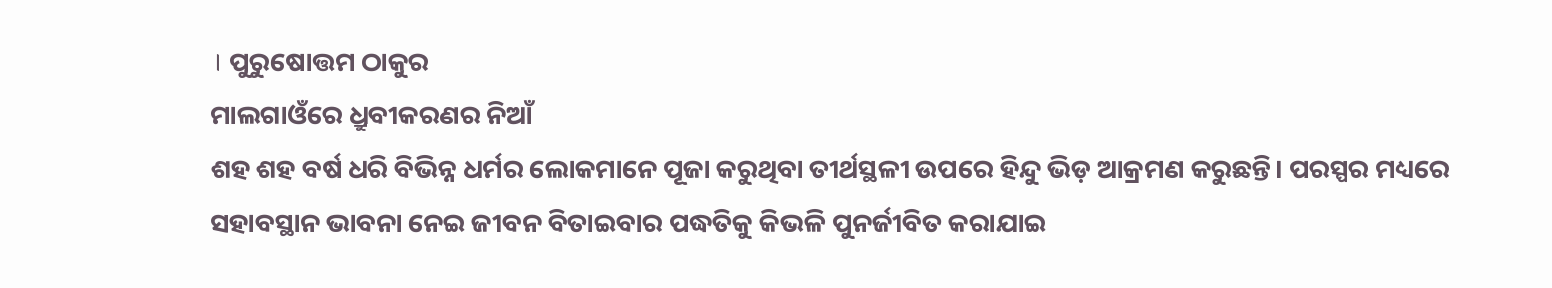। ପୁରୁଷୋତ୍ତମ ଠାକୁର
ମାଲଗାଓଁରେ ଧ୍ରୁବୀକରଣର ନିଆଁ
ଶହ ଶହ ବର୍ଷ ଧରି ବିଭିନ୍ନ ଧର୍ମର ଲୋକମାନେ ପୂଜା କରୁଥିବା ତୀର୍ଥସ୍ଥଳୀ ଉପରେ ହିନ୍ଦୁ ଭିଡ଼ ଆକ୍ରମଣ କରୁଛନ୍ତି। ପରସ୍ପର ମଧ୍ୟରେ ସହାବସ୍ଥାନ ଭାବନା ନେଇ ଜୀବନ ବିତାଇବାର ପଦ୍ଧତିକୁ କିଭଳି ପୁନର୍ଜୀବିତ କରାଯାଇ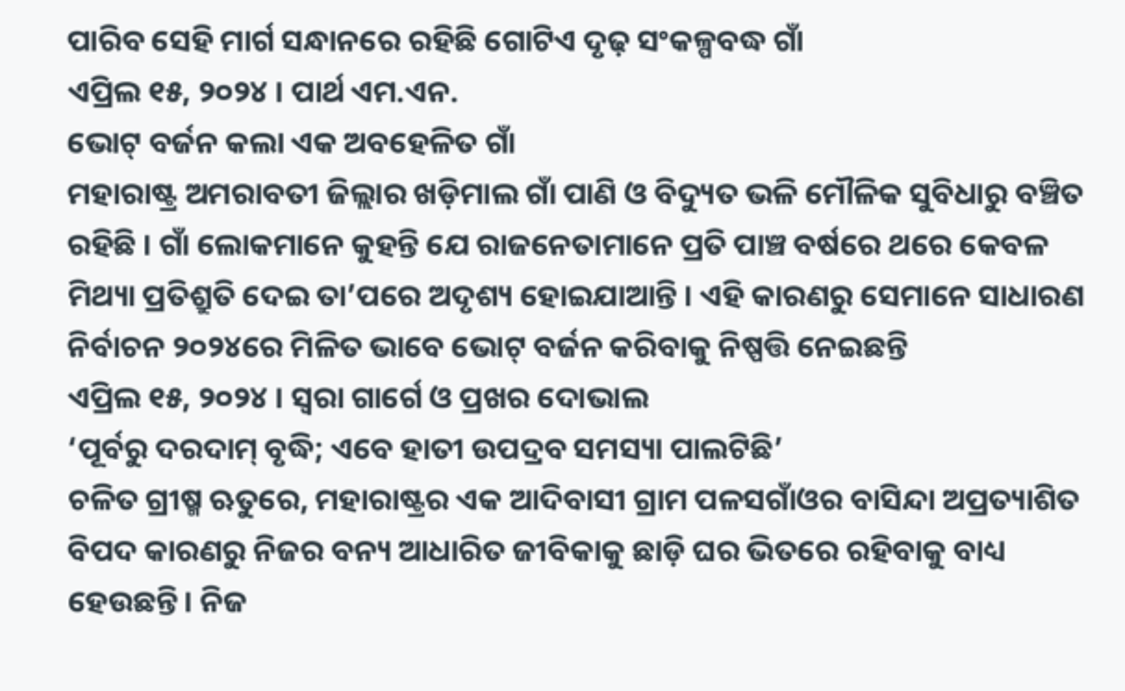ପାରିବ ସେହି ମାର୍ଗ ସନ୍ଧାନରେ ରହିଛି ଗୋଟିଏ ଦୃଢ଼ ସଂକଳ୍ପବଦ୍ଧ ଗାଁ
ଏପ୍ରିଲ ୧୫, ୨୦୨୪ । ପାର୍ଥ ଏମ.ଏନ.
ଭୋଟ୍ ବର୍ଜନ କଲା ଏକ ଅବହେଳିତ ଗାଁ
ମହାରାଷ୍ଟ୍ର ଅମରାବତୀ ଜିଲ୍ଲାର ଖଡ଼ିମାଲ ଗାଁ ପାଣି ଓ ବିଦ୍ୟୁତ ଭଳି ମୌଳିକ ସୁବିଧାରୁ ବଞ୍ଚିତ ରହିଛି । ଗାଁ ଲୋକମାନେ କୁହନ୍ତି ଯେ ରାଜନେତାମାନେ ପ୍ରତି ପାଞ୍ଚ ବର୍ଷରେ ଥରେ କେବଳ ମିଥ୍ୟା ପ୍ରତିଶ୍ରୁତି ଦେଇ ତା’ପରେ ଅଦୃଶ୍ୟ ହୋଇଯାଆନ୍ତି । ଏହି କାରଣରୁ ସେମାନେ ସାଧାରଣ ନିର୍ବାଚନ ୨୦୨୪ରେ ମିଳିତ ଭାବେ ଭୋଟ୍ ବର୍ଜନ କରିବାକୁ ନିଷ୍ପତ୍ତି ନେଇଛନ୍ତି
ଏପ୍ରିଲ ୧୫, ୨୦୨୪ । ସ୍ୱରା ଗାର୍ଗେ ଓ ପ୍ରଖର ଦୋଭାଲ
‘ପୂର୍ବରୁ ଦରଦାମ୍ ବୃଦ୍ଧି; ଏବେ ହାତୀ ଉପଦ୍ରବ ସମସ୍ୟା ପାଲଟିଛି’
ଚଳିତ ଗ୍ରୀଷ୍ମ ଋତୁରେ, ମହାରାଷ୍ଟ୍ରର ଏକ ଆଦିବାସୀ ଗ୍ରାମ ପଳସଗାଁଓର ବାସିନ୍ଦା ଅପ୍ରତ୍ୟାଶିତ ବିପଦ କାରଣରୁ ନିଜର ବନ୍ୟ ଆଧାରିତ ଜୀବିକାକୁ ଛାଡ଼ି ଘର ଭିତରେ ରହିବାକୁ ବାଧ୍ୟ ହେଉଛନ୍ତି। ନିଜ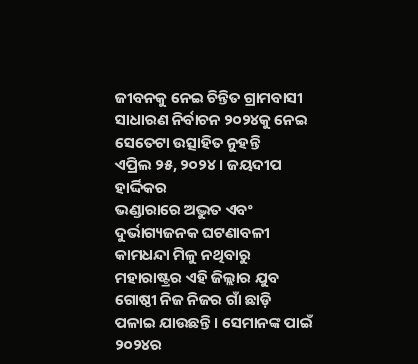ଜୀବନକୁ ନେଇ ଚିନ୍ତିତ ଗ୍ରାମବାସୀ ସାଧାରଣ ନିର୍ବାଚନ ୨୦୨୪କୁ ନେଇ ସେତେଟା ଉତ୍ସାହିତ ନୁହନ୍ତି
ଏପ୍ରିଲ ୨୫, ୨୦୨୪ । ଜୟଦୀପ ହାର୍ଦ୍ଦିକର
ଭଣ୍ଡାରାରେ ଅଦ୍ଭୁତ ଏବଂ ଦୁର୍ଭାଗ୍ୟଜନକ ଘଟଣାବଳୀ
କାମଧନ୍ଦା ମିଳୁ ନଥିବାରୁ ମହାରାଷ୍ଟ୍ରର ଏହି ଜିଲ୍ଲାର ଯୁବ ଗୋଷ୍ଠୀ ନିଜ ନିଜର ଗାଁ ଛାଡ଼ି ପଳାଇ ଯାଉଛନ୍ତି । ସେମାନଙ୍କ ପାଇଁ ୨୦୨୪ର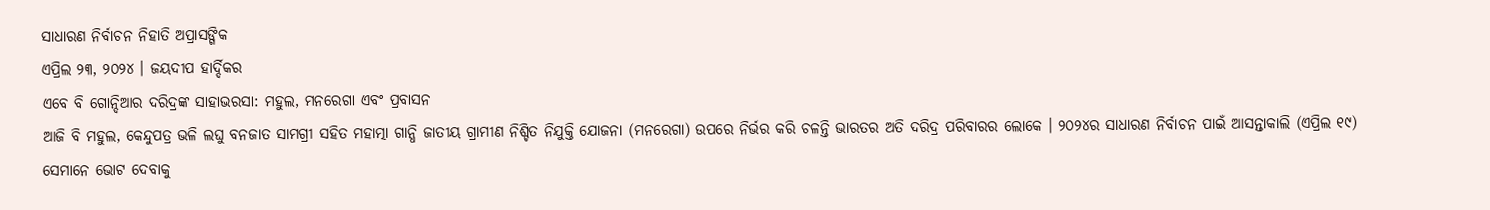ସାଧାରଣ ନିର୍ବାଚନ ନିହାତି ଅପ୍ରାସଙ୍ଗିକ
ଏପ୍ରିଲ ୨୩, ୨୦୨୪ । ଜୟଦୀପ ହାର୍ଦ୍ଦିକର
ଏବେ ବି ଗୋନ୍ଦିଆର ଦରିଦ୍ରଙ୍କ ସାହାଭରସା: ମହୁଲ, ମନରେଗା ଏବଂ ପ୍ରବାସନ
ଆଜି ବି ମହୁଲ, କେନ୍ଦୁପତ୍ର ଭଳି ଲଘୁ ବନଜାତ ସାମଗ୍ରୀ ସହିତ ମହାତ୍ମା ଗାନ୍ଧି ଜାତୀୟ ଗ୍ରାମୀଣ ନିଶ୍ଚିତ ନିଯୁକ୍ତି ଯୋଜନା (ମନରେଗା) ଉପରେ ନିର୍ଭର କରି ଚଳନ୍ତି ଭାରତର ଅତି ଦରିଦ୍ର ପରିବାରର ଲୋକେ । ୨୦୨୪ର ସାଧାରଣ ନିର୍ବାଚନ ପାଇଁ ଆସନ୍ତାକାଲି (ଏପ୍ରିଲ ୧୯) ସେମାନେ ଭୋଟ ଦେବାକୁ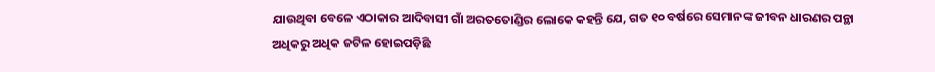ଯାଉଥିବା ବେଳେ ଏଠାକାର ଆଦିବାସୀ ଗାଁ ଅରତତୋଣ୍ଡିର ଲୋକେ କହନ୍ତି ଯେ, ଗତ ୧୦ ବର୍ଷରେ ସେମାନଙ୍କ ଜୀବନ ଧାରଣର ପନ୍ଥା ଅଧିକରୁ ଅଧିକ ଜଟିଳ ହୋଇପଡ଼ିଛି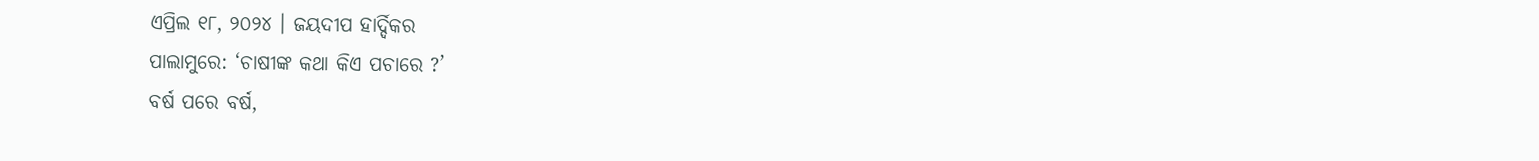ଏପ୍ରିଲ ୧୮, ୨୦୨୪ । ଜୟଦୀପ ହାର୍ଦ୍ଦିକର
ପାଲାମୁରେ: ‘ଚାଷୀଙ୍କ କଥା କିଏ ପଚାରେ ?’
ବର୍ଷ ପରେ ବର୍ଷ,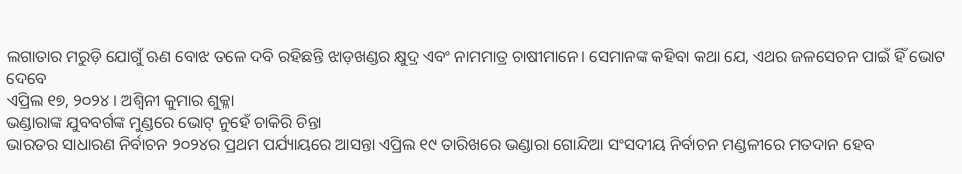ଲଗାତାର ମରୁଡ଼ି ଯୋଗୁଁ ଋଣ ବୋଝ ତଳେ ଦବି ରହିଛନ୍ତି ଝାଡ଼ଖଣ୍ଡର କ୍ଷୁଦ୍ର ଏବଂ ନାମମାତ୍ର ଚାଷୀମାନେ। ସେମାନଙ୍କ କହିବା କଥା ଯେ, ଏଥର ଜଳସେଚନ ପାଇଁ ହିଁ ଭୋଟ ଦେବେ
ଏପ୍ରିଲ ୧୭, ୨୦୨୪ । ଅଶ୍ୱିନୀ କୁମାର ଶୁକ୍ଳା
ଭଣ୍ଡାରାଙ୍କ ଯୁବବର୍ଗଙ୍କ ମୁଣ୍ଡରେ ଭୋଟ୍ ନୁହେଁ ଚାକିରି ଚିନ୍ତା
ଭାରତର ସାଧାରଣ ନିର୍ବାଚନ ୨୦୨୪ର ପ୍ରଥମ ପର୍ଯ୍ୟାୟରେ ଆସନ୍ତା ଏପ୍ରିଲ ୧୯ ତାରିଖରେ ଭଣ୍ଡାରା ଗୋନ୍ଦିଆ ସଂସଦୀୟ ନିର୍ବାଚନ ମଣ୍ଡଳୀରେ ମତଦାନ ହେବ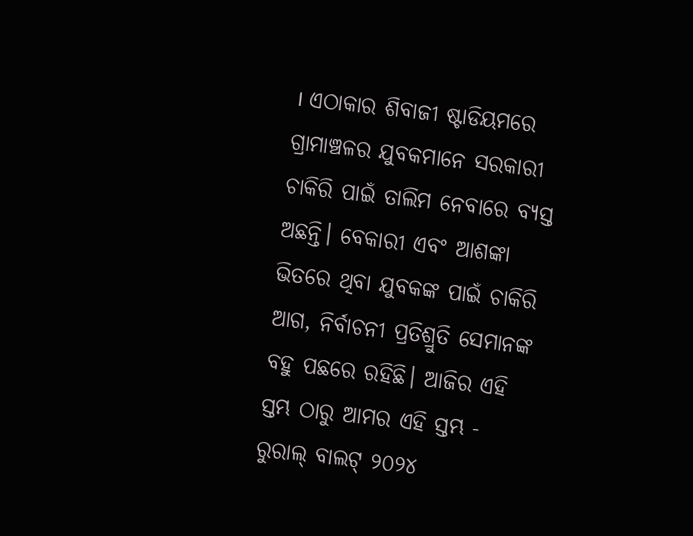। ଏଠାକାର ଶିବାଜୀ ଷ୍ଟାଡିୟମରେ ଗ୍ରାମାଞ୍ଚଳର ଯୁବକମାନେ ସରକାରୀ ଚାକିରି ପାଇଁ ତାଲିମ ନେବାରେ ବ୍ୟସ୍ତ ଅଛନ୍ତି। ବେକାରୀ ଏବଂ ଆଶଙ୍କା ଭିତରେ ଥିବା ଯୁବକଙ୍କ ପାଇଁ ଚାକିରି ଆଗ, ନିର୍ବାଚନୀ ପ୍ରତିଶ୍ରୁତି ସେମାନଙ୍କ ବହୁ ପଛରେ ରହିଛି। ଆଜିର ଏହି ସ୍ତମ୍ଭ ଠାରୁ ଆମର ଏହି ସ୍ତମ୍ଭ - ରୁରାଲ୍ ବାଲଟ୍ ୨୦୨୪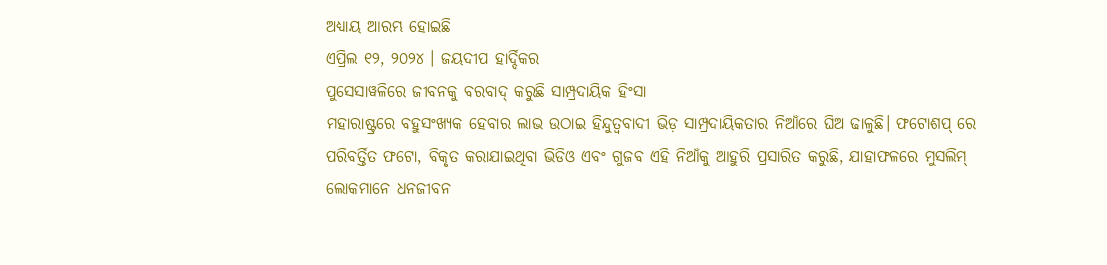ଅଧ୍ୟାୟ ଆରମ୍ଭ ହୋଇଛି
ଏପ୍ରିଲ ୧୨, ୨୦୨୪ । ଜୟଦୀପ ହାର୍ଦ୍ଦିକର
ପୁସେସାୱଳିରେ ଜୀବନକୁ ବରବାଦ୍ କରୁଛି ସାମ୍ପ୍ରଦାୟିକ ହିଂସା
ମହାରାଷ୍ଟ୍ରରେ ବହୁସଂଖ୍ୟକ ହେବାର ଲାଭ ଉଠାଇ ହିନ୍ଦୁତ୍ୱବାଦୀ ଭିଡ଼ ସାମ୍ପ୍ରଦାୟିକତାର ନିଆଁରେ ଘିଅ ଢାଳୁଛି। ଫଟୋଶପ୍ ରେ ପରିବର୍ତ୍ତିତ ଫଟୋ, ବିକୃତ କରାଯାଇଥିବା ଭିଡିଓ ଏବଂ ଗୁଜବ ଏହି ନିଆଁକୁ ଆହୁରି ପ୍ରସାରିତ କରୁଛି, ଯାହାଫଳରେ ମୁସଲିମ୍ ଲୋକମାନେ ଧନଜୀବନ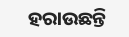ହରାଉଛନ୍ତି